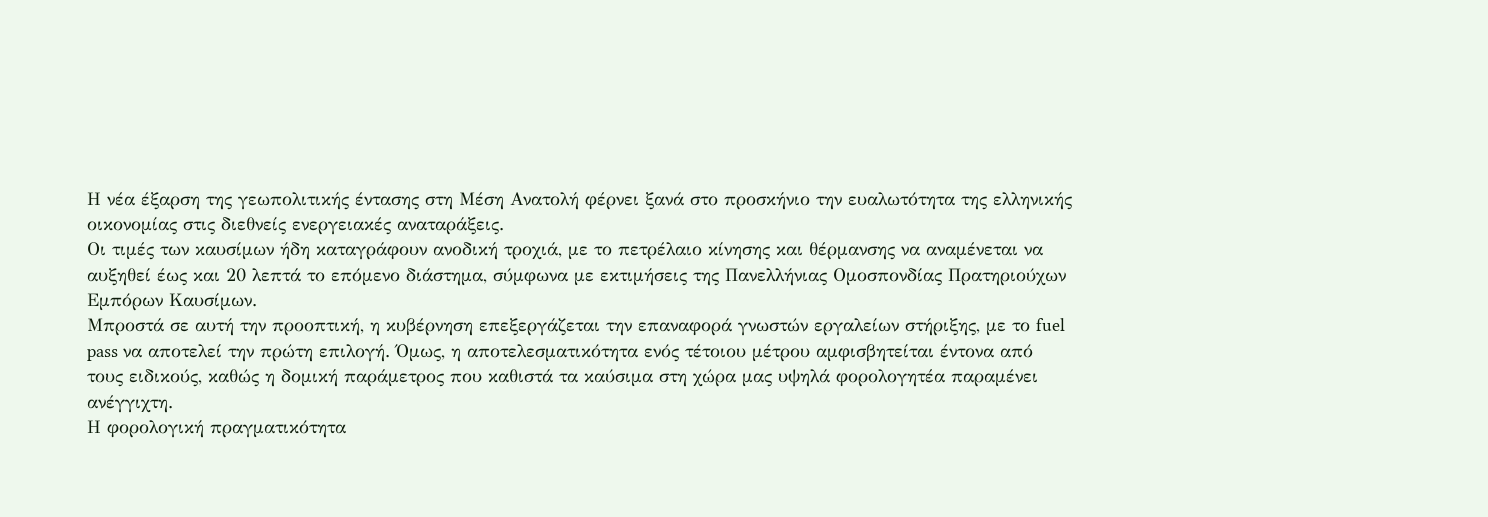Η νέα έξαρση της γεωπολιτικής έντασης στη Μέση Ανατολή φέρνει ξανά στο προσκήνιο την ευαλωτότητα της ελληνικής οικονομίας στις διεθνείς ενεργειακές αναταράξεις.
Οι τιμές των καυσίμων ήδη καταγράφουν ανοδική τροχιά, με το πετρέλαιο κίνησης και θέρμανσης να αναμένεται να αυξηθεί έως και 20 λεπτά το επόμενο διάστημα, σύμφωνα με εκτιμήσεις της Πανελλήνιας Ομοσπονδίας Πρατηριούχων Εμπόρων Καυσίμων.
Μπροστά σε αυτή την προοπτική, η κυβέρνηση επεξεργάζεται την επαναφορά γνωστών εργαλείων στήριξης, με το fuel pass να αποτελεί την πρώτη επιλογή. Όμως, η αποτελεσματικότητα ενός τέτοιου μέτρου αμφισβητείται έντονα από τους ειδικούς, καθώς η δομική παράμετρος που καθιστά τα καύσιμα στη χώρα μας υψηλά φορολογητέα παραμένει ανέγγιχτη.
Η φορολογική πραγματικότητα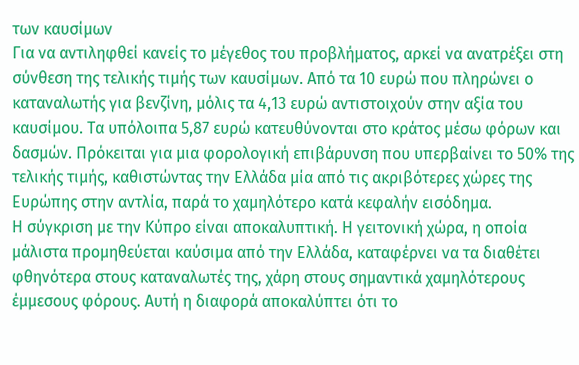των καυσίμων
Για να αντιληφθεί κανείς το μέγεθος του προβλήματος, αρκεί να ανατρέξει στη σύνθεση της τελικής τιμής των καυσίμων. Από τα 10 ευρώ που πληρώνει ο καταναλωτής για βενζίνη, μόλις τα 4,13 ευρώ αντιστοιχούν στην αξία του καυσίμου. Τα υπόλοιπα 5,87 ευρώ κατευθύνονται στο κράτος μέσω φόρων και δασμών. Πρόκειται για μια φορολογική επιβάρυνση που υπερβαίνει το 50% της τελικής τιμής, καθιστώντας την Ελλάδα μία από τις ακριβότερες χώρες της Ευρώπης στην αντλία, παρά το χαμηλότερο κατά κεφαλήν εισόδημα.
Η σύγκριση με την Κύπρο είναι αποκαλυπτική. Η γειτονική χώρα, η οποία μάλιστα προμηθεύεται καύσιμα από την Ελλάδα, καταφέρνει να τα διαθέτει φθηνότερα στους καταναλωτές της, χάρη στους σημαντικά χαμηλότερους έμμεσους φόρους. Αυτή η διαφορά αποκαλύπτει ότι το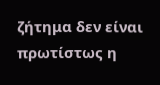ζήτημα δεν είναι πρωτίστως η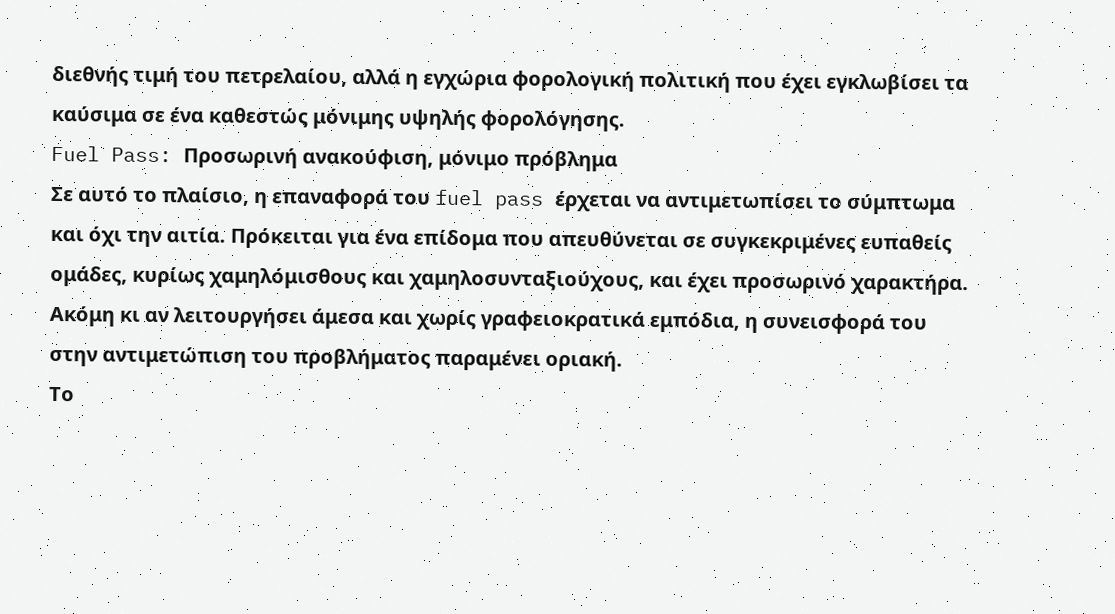διεθνής τιμή του πετρελαίου, αλλά η εγχώρια φορολογική πολιτική που έχει εγκλωβίσει τα καύσιμα σε ένα καθεστώς μόνιμης υψηλής φορολόγησης.
Fuel Pass: Προσωρινή ανακούφιση, μόνιμο πρόβλημα
Σε αυτό το πλαίσιο, η επαναφορά του fuel pass έρχεται να αντιμετωπίσει το σύμπτωμα και όχι την αιτία. Πρόκειται για ένα επίδομα που απευθύνεται σε συγκεκριμένες ευπαθείς ομάδες, κυρίως χαμηλόμισθους και χαμηλοσυνταξιούχους, και έχει προσωρινό χαρακτήρα. Ακόμη κι αν λειτουργήσει άμεσα και χωρίς γραφειοκρατικά εμπόδια, η συνεισφορά του στην αντιμετώπιση του προβλήματος παραμένει οριακή.
Το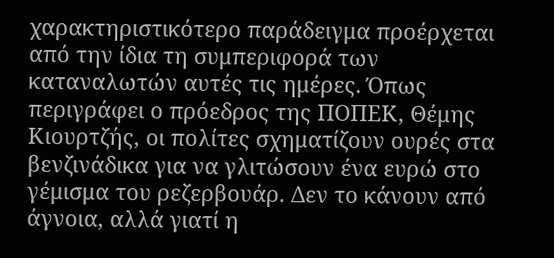χαρακτηριστικότερο παράδειγμα προέρχεται από την ίδια τη συμπεριφορά των καταναλωτών αυτές τις ημέρες. Όπως περιγράφει ο πρόεδρος της ΠΟΠΕΚ, Θέμης Κιουρτζής, οι πολίτες σχηματίζουν ουρές στα βενζινάδικα για να γλιτώσουν ένα ευρώ στο γέμισμα του ρεζερβουάρ. Δεν το κάνουν από άγνοια, αλλά γιατί η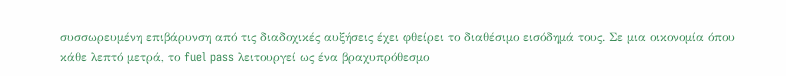συσσωρευμένη επιβάρυνση από τις διαδοχικές αυξήσεις έχει φθείρει το διαθέσιμο εισόδημά τους. Σε μια οικονομία όπου κάθε λεπτό μετρά, το fuel pass λειτουργεί ως ένα βραχυπρόθεσμο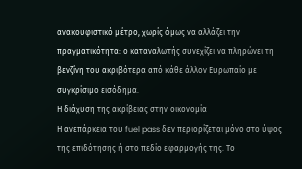ανακουφιστικό μέτρο, χωρίς όμως να αλλάζει την πραγματικότητα: ο καταναλωτής συνεχίζει να πληρώνει τη βενζίνη του ακριβότερα από κάθε άλλον Ευρωπαίο με συγκρίσιμο εισόδημα.
Η διάχυση της ακρίβειας στην οικονομία
Η ανεπάρκεια του fuel pass δεν περιορίζεται μόνο στο ύψος της επιδότησης ή στο πεδίο εφαρμογής της. Το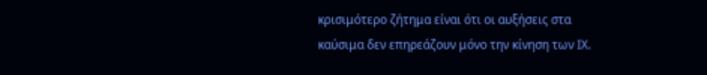κρισιμότερο ζήτημα είναι ότι οι αυξήσεις στα καύσιμα δεν επηρεάζουν μόνο την κίνηση των ΙΧ.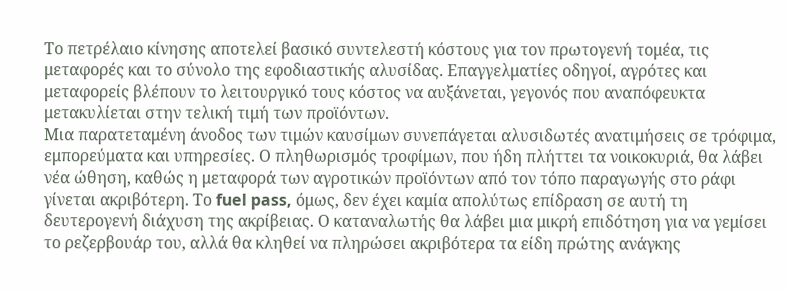Το πετρέλαιο κίνησης αποτελεί βασικό συντελεστή κόστους για τον πρωτογενή τομέα, τις μεταφορές και το σύνολο της εφοδιαστικής αλυσίδας. Επαγγελματίες οδηγοί, αγρότες και μεταφορείς βλέπουν το λειτουργικό τους κόστος να αυξάνεται, γεγονός που αναπόφευκτα μετακυλίεται στην τελική τιμή των προϊόντων.
Μια παρατεταμένη άνοδος των τιμών καυσίμων συνεπάγεται αλυσιδωτές ανατιμήσεις σε τρόφιμα, εμπορεύματα και υπηρεσίες. Ο πληθωρισμός τροφίμων, που ήδη πλήττει τα νοικοκυριά, θα λάβει νέα ώθηση, καθώς η μεταφορά των αγροτικών προϊόντων από τον τόπο παραγωγής στο ράφι γίνεται ακριβότερη. Το fuel pass, όμως, δεν έχει καμία απολύτως επίδραση σε αυτή τη δευτερογενή διάχυση της ακρίβειας. Ο καταναλωτής θα λάβει μια μικρή επιδότηση για να γεμίσει το ρεζερβουάρ του, αλλά θα κληθεί να πληρώσει ακριβότερα τα είδη πρώτης ανάγκης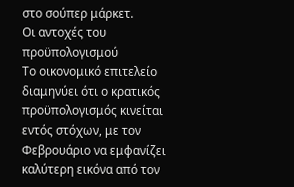στο σούπερ μάρκετ.
Οι αντοχές του προϋπολογισμού
Το οικονομικό επιτελείο διαμηνύει ότι ο κρατικός προϋπολογισμός κινείται εντός στόχων, με τον Φεβρουάριο να εμφανίζει καλύτερη εικόνα από τον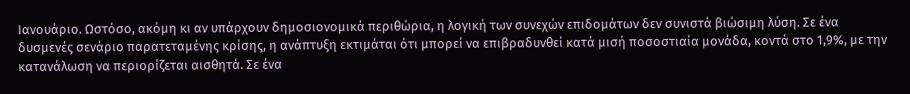Ιανουάριο. Ωστόσο, ακόμη κι αν υπάρχουν δημοσιονομικά περιθώρια, η λογική των συνεχών επιδομάτων δεν συνιστά βιώσιμη λύση. Σε ένα δυσμενές σενάριο παρατεταμένης κρίσης, η ανάπτυξη εκτιμάται ότι μπορεί να επιβραδυνθεί κατά μισή ποσοστιαία μονάδα, κοντά στο 1,9%, με την κατανάλωση να περιορίζεται αισθητά. Σε ένα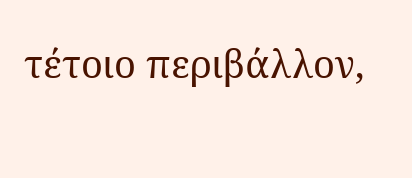τέτοιο περιβάλλον,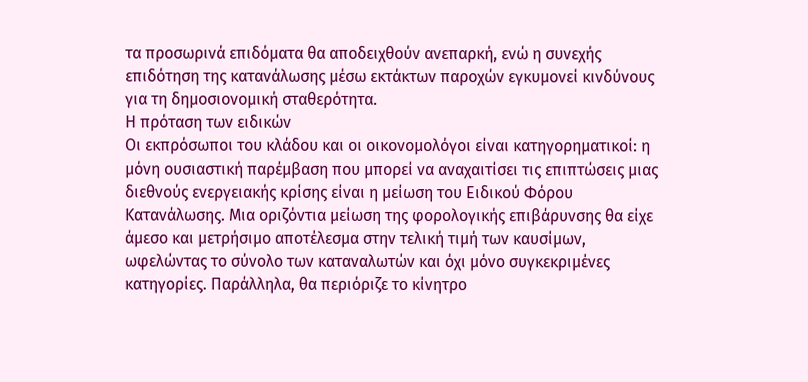τα προσωρινά επιδόματα θα αποδειχθούν ανεπαρκή, ενώ η συνεχής επιδότηση της κατανάλωσης μέσω εκτάκτων παροχών εγκυμονεί κινδύνους για τη δημοσιονομική σταθερότητα.
Η πρόταση των ειδικών
Οι εκπρόσωποι του κλάδου και οι οικονομολόγοι είναι κατηγορηματικοί: η μόνη ουσιαστική παρέμβαση που μπορεί να αναχαιτίσει τις επιπτώσεις μιας διεθνούς ενεργειακής κρίσης είναι η μείωση του Ειδικού Φόρου Κατανάλωσης. Μια οριζόντια μείωση της φορολογικής επιβάρυνσης θα είχε άμεσο και μετρήσιμο αποτέλεσμα στην τελική τιμή των καυσίμων, ωφελώντας το σύνολο των καταναλωτών και όχι μόνο συγκεκριμένες κατηγορίες. Παράλληλα, θα περιόριζε το κίνητρο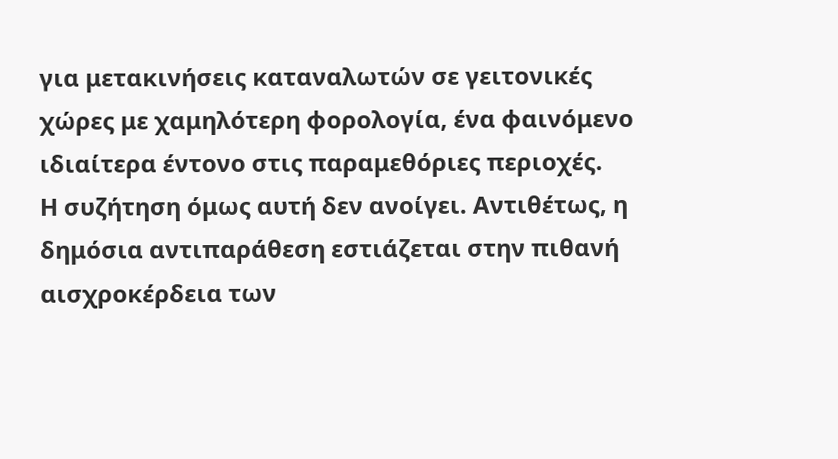για μετακινήσεις καταναλωτών σε γειτονικές χώρες με χαμηλότερη φορολογία, ένα φαινόμενο ιδιαίτερα έντονο στις παραμεθόριες περιοχές.
Η συζήτηση όμως αυτή δεν ανοίγει. Αντιθέτως, η δημόσια αντιπαράθεση εστιάζεται στην πιθανή αισχροκέρδεια των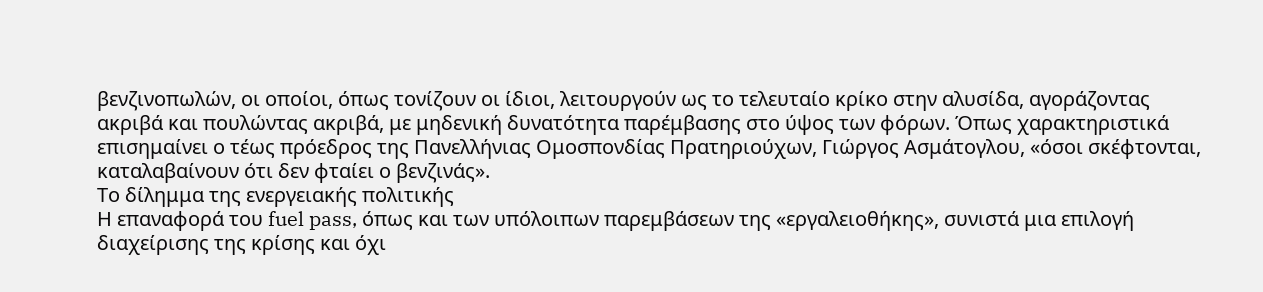βενζινοπωλών, οι οποίοι, όπως τονίζουν οι ίδιοι, λειτουργούν ως το τελευταίο κρίκο στην αλυσίδα, αγοράζοντας ακριβά και πουλώντας ακριβά, με μηδενική δυνατότητα παρέμβασης στο ύψος των φόρων. Όπως χαρακτηριστικά επισημαίνει ο τέως πρόεδρος της Πανελλήνιας Ομοσπονδίας Πρατηριούχων, Γιώργος Ασμάτογλου, «όσοι σκέφτονται, καταλαβαίνουν ότι δεν φταίει ο βενζινάς».
Το δίλημμα της ενεργειακής πολιτικής
Η επαναφορά του fuel pass, όπως και των υπόλοιπων παρεμβάσεων της «εργαλειοθήκης», συνιστά μια επιλογή διαχείρισης της κρίσης και όχι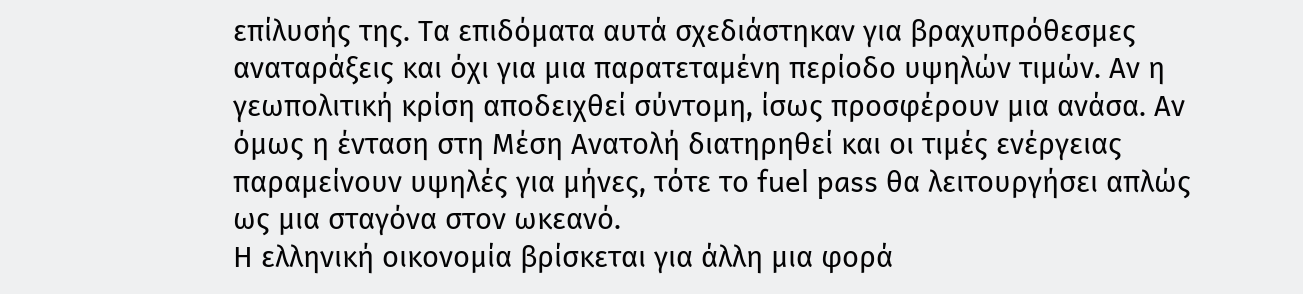επίλυσής της. Τα επιδόματα αυτά σχεδιάστηκαν για βραχυπρόθεσμες αναταράξεις και όχι για μια παρατεταμένη περίοδο υψηλών τιμών. Αν η γεωπολιτική κρίση αποδειχθεί σύντομη, ίσως προσφέρουν μια ανάσα. Αν όμως η ένταση στη Μέση Ανατολή διατηρηθεί και οι τιμές ενέργειας παραμείνουν υψηλές για μήνες, τότε το fuel pass θα λειτουργήσει απλώς ως μια σταγόνα στον ωκεανό.
Η ελληνική οικονομία βρίσκεται για άλλη μια φορά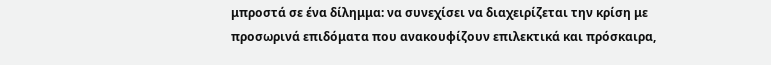μπροστά σε ένα δίλημμα: να συνεχίσει να διαχειρίζεται την κρίση με προσωρινά επιδόματα που ανακουφίζουν επιλεκτικά και πρόσκαιρα,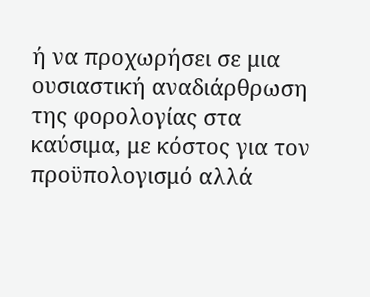ή να προχωρήσει σε μια ουσιαστική αναδιάρθρωση της φορολογίας στα καύσιμα, με κόστος για τον προϋπολογισμό αλλά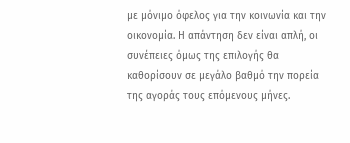με μόνιμο όφελος για την κοινωνία και την οικονομία. Η απάντηση δεν είναι απλή, οι συνέπειες όμως της επιλογής θα καθορίσουν σε μεγάλο βαθμό την πορεία της αγοράς τους επόμενους μήνες.